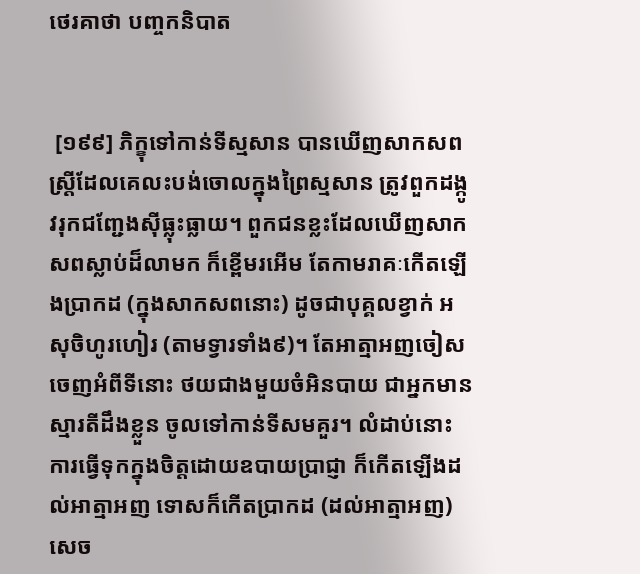ថេរគាថា បញ្ចកនិបាត


 [១៩៩] ភិក្ខុទៅកាន់ទីស្មសាន បានឃើញសាកសពស្ត្រីដែលគេលះបង់ចោលក្នុងព្រៃស្មសាន ត្រូវពួកដង្កូវរុកជញ្ជែងស៊ីធ្លុះធ្លាយ។ ពួកជនខ្លះដែលឃើញសាកសពស្លាប់ដ៏លាមក ក៏ខ្ពើមរអើម តែកាមរាគៈកើតឡើងប្រាកដ (ក្នុងសាកសពនោះ) ដូចជាបុគ្គលខ្វាក់ អសុចិហូរហៀរ (តាមទ្វារទាំង៩)។ តែអាត្មាអញចៀសចេញអំពីទីនោះ ថយជាងមួយចំអិនបាយ ជាអ្នកមានស្មារតីដឹងខ្លួន ចូលទៅកាន់ទីសមគួរ។ លំដាប់នោះ ការធ្វើទុកក្នុងចិត្តដោយឧបាយប្រាជ្ញា ក៏កើតឡើងដល់អាត្មាអញ ទោសក៏កើតប្រាកដ (ដល់អាត្មាអញ) សេច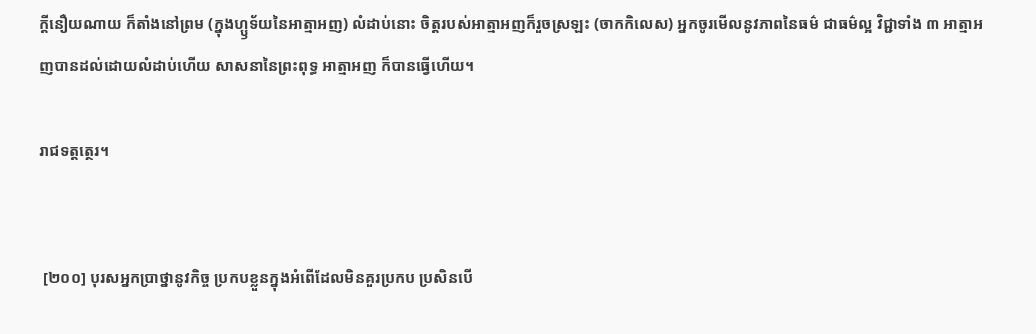ក្ដីនឿយណាយ ក៏តាំងនៅព្រម (ក្នុងហ្ឫទ័យនៃអាត្មាអញ) លំដាប់នោះ ចិត្តរបស់អាត្មាអញក៏រួចស្រឡះ (ចាកកិលេស) អ្នកចូរមើលនូវភាពនៃធម៌ ជាធម៌ល្អ វិជ្ជាទាំង ៣ អាត្មាអញបានដល់ដោយលំដាប់ហើយ សាសនានៃព្រះពុទ្ធ អាត្មាអញ ក៏បានធ្វើហើយ។

រាជទត្តត្ថេរ។


 [២០០] បុរសអ្នកប្រាថ្នានូវកិច្ច ប្រកបខ្លួនក្នុងអំពើដែលមិនគួរប្រកប ប្រសិនបើ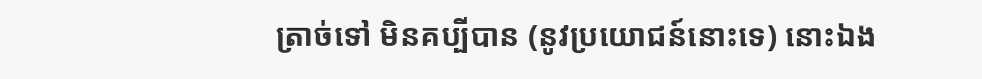ត្រាច់ទៅ មិនគប្បីបាន (នូវប្រយោជន៍នោះទេ) នោះឯង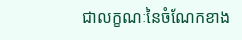ជាលក្ខណៈនៃចំណែកខាង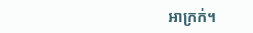អាក្រក់។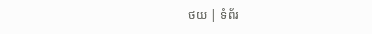ថយ | ទំព័រ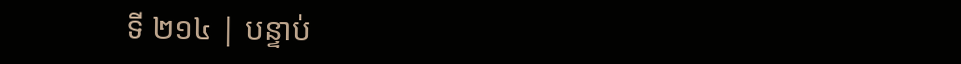ទី ២១៤ | បន្ទាប់